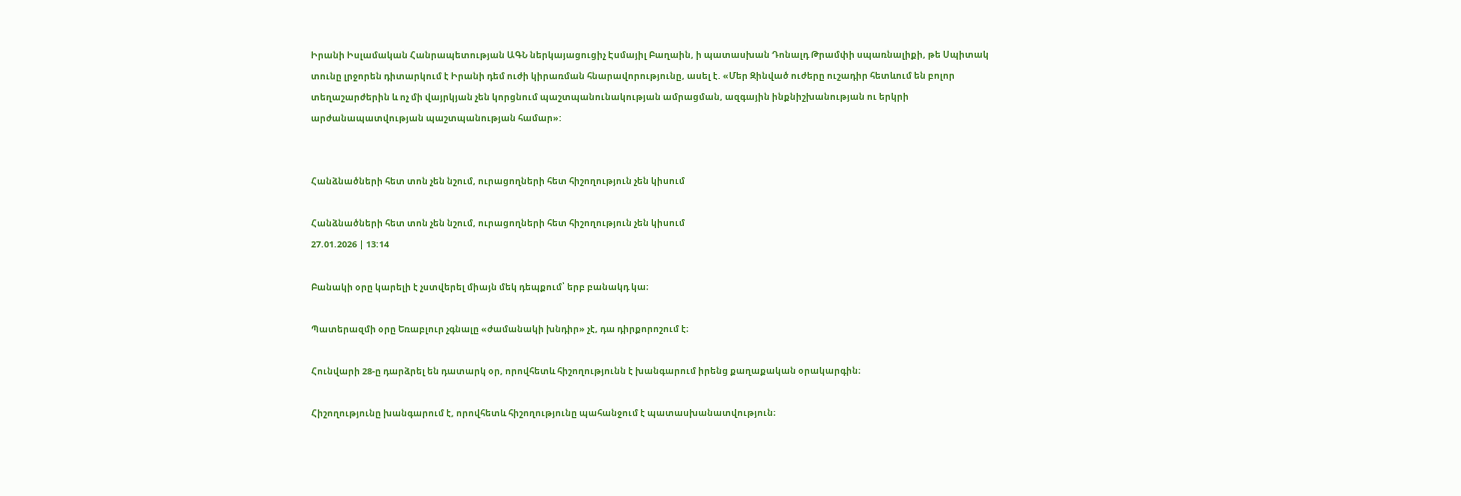Իրանի Իսլամական Հանրապետության ԱԳՆ ներկայացուցիչ Էսմայիլ Բաղաին, ի պատասխան Դոնալդ Թրամփի սպառնալիքի, թե Սպիտակ տունը լրջորեն դիտարկում է Իրանի դեմ ուժի կիրառման հնարավորությունը, ասել է. «Մեր Զինված ուժերը ուշադիր հետևում են բոլոր տեղաշարժերին և ոչ մի վայրկյան չեն կորցնում պաշտպանունակության ամրացման, ազգային ինքնիշխանության ու երկրի արժանապատվության պաշտպանության համար»:


Հանձնածների հետ տոն չեն նշում, ուրացողների հետ հիշողություն չեն կիսում

Հանձնածների հետ տոն չեն նշում, ուրացողների հետ հիշողություն չեն կիսում
27.01.2026 | 13:14

Բանակի օրը կարելի է չստվերել միայն մեկ դեպքում՝ երբ բանակդ կա։

Պատերազմի օրը Եռաբլուր չգնալը «ժամանակի խնդիր» չէ, դա դիրքորոշում է։

Հունվարի 28-ը դարձրել են դատարկ օր, որովհետև հիշողությունն է խանգարում իրենց քաղաքական օրակարգին։

Հիշողությունը խանգարում է, որովհետև հիշողությունը պահանջում է պատասխանատվություն։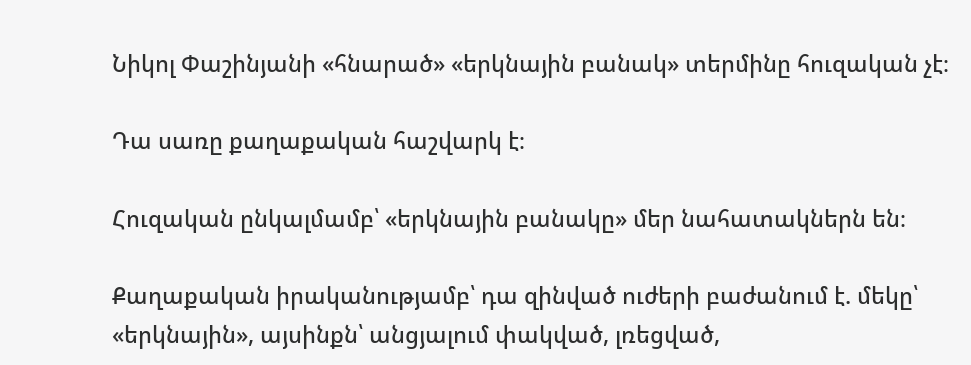Նիկոլ Փաշինյանի «հնարած» «երկնային բանակ» տերմինը հուզական չէ։

Դա սառը քաղաքական հաշվարկ է։

Հուզական ընկալմամբ՝ «երկնային բանակը» մեր նահատակներն են։

Քաղաքական իրականությամբ՝ դա զինված ուժերի բաժանում է. մեկը՝ «երկնային», այսինքն՝ անցյալում փակված, լռեցված,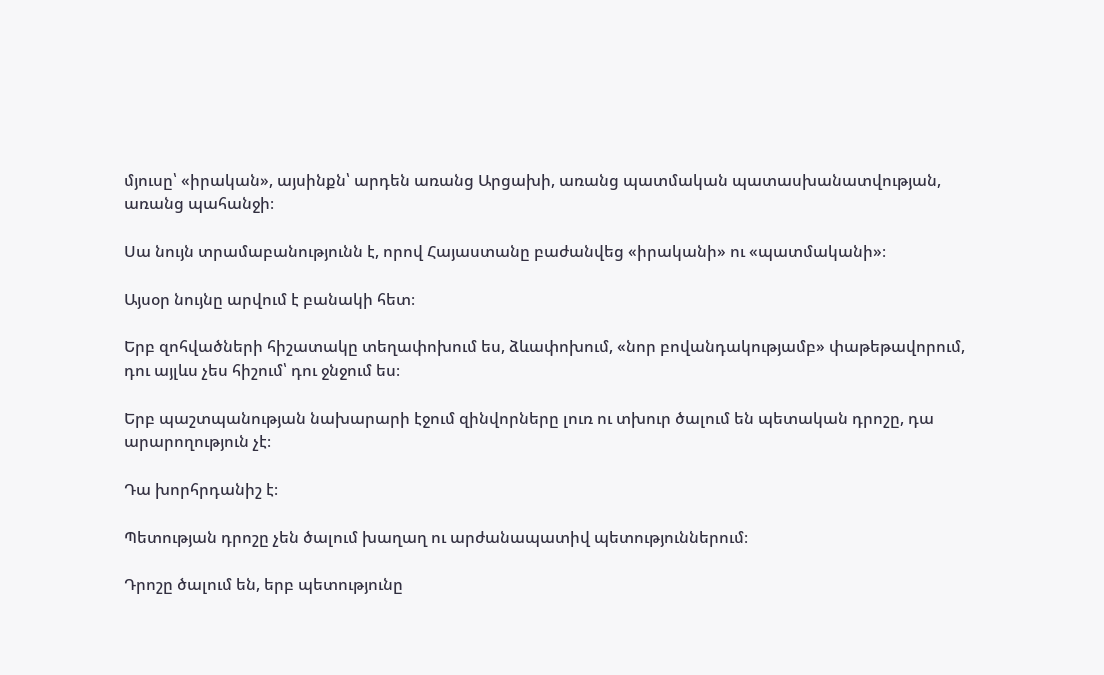մյուսը՝ «իրական», այսինքն՝ արդեն առանց Արցախի, առանց պատմական պատասխանատվության, առանց պահանջի։

Սա նույն տրամաբանությունն է, որով Հայաստանը բաժանվեց «իրականի» ու «պատմականի»։

Այսօր նույնը արվում է բանակի հետ։

Երբ զոհվածների հիշատակը տեղափոխում ես, ձևափոխում, «նոր բովանդակությամբ» փաթեթավորում, դու այլևս չես հիշում՝ դու ջնջում ես։

Երբ պաշտպանության նախարարի էջում զինվորները լուռ ու տխուր ծալում են պետական դրոշը, դա արարողություն չէ։

Դա խորհրդանիշ է։

Պետության դրոշը չեն ծալում խաղաղ ու արժանապատիվ պետություններում։

Դրոշը ծալում են, երբ պետությունը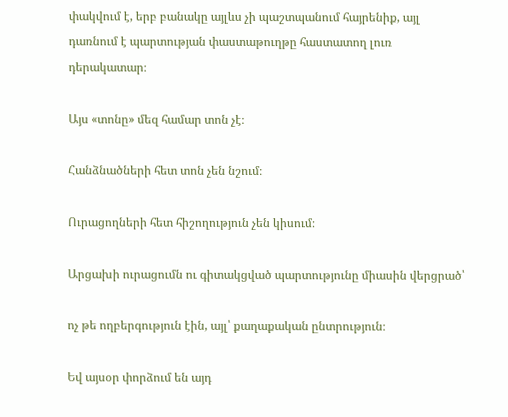փակվում է, երբ բանակը այլևս չի պաշտպանում հայրենիք, այլ դառնում է պարտության փաստաթուղթը հաստատող լուռ դերակատար։

Այս «տոնը» մեզ համար տոն չէ։

Հանձնածների հետ տոն չեն նշում։

Ուրացողների հետ հիշողություն չեն կիսում։

Արցախի ուրացումն ու գիտակցված պարտությունը միասին վերցրած՝

ոչ թե ողբերգություն էին, այլ՝ քաղաքական ընտրություն։

Եվ այսօր փորձում են այդ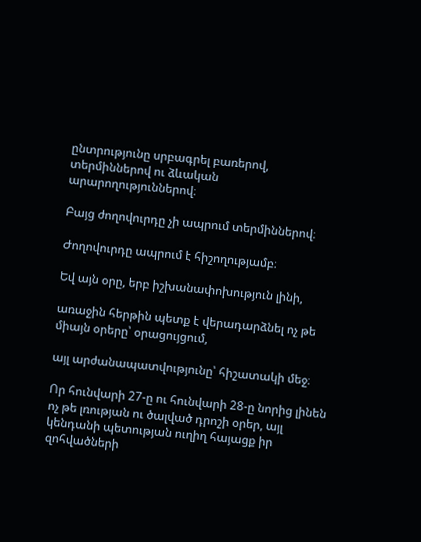ընտրությունը սրբագրել բառերով, տերմիններով ու ձևական արարողություններով։

Բայց ժողովուրդը չի ապրում տերմիններով։

Ժողովուրդը ապրում է հիշողությամբ։

Եվ այն օրը, երբ իշխանափոխություն լինի,

առաջին հերթին պետք է վերադարձնել ոչ թե միայն օրերը՝ օրացույցում,

այլ արժանապատվությունը՝ հիշատակի մեջ։

Որ հունվարի 27-ը ու հունվարի 28-ը նորից լինեն ոչ թե լռության ու ծալված դրոշի օրեր, այլ կենդանի պետության ուղիղ հայացք իր զոհվածների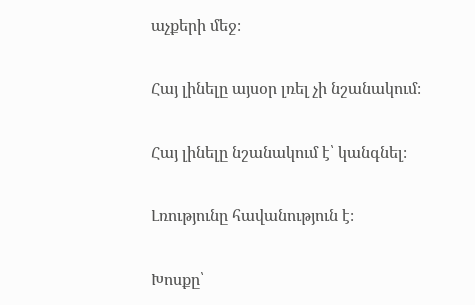աչքերի մեջ։

Հայ լինելը այսօր լռել չի նշանակում։

Հայ լինելը նշանակում է՝ կանգնել։

Լռությունը հավանություն է։

Խոսքը՝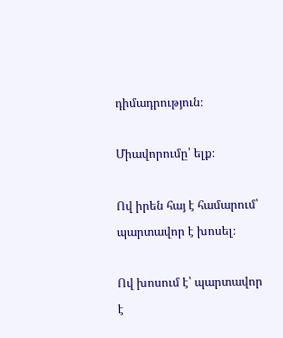դիմադրություն։

Միավորումը՝ ելք։

Ով իրեն հայ է համարում՝ պարտավոր է խոսել։

Ով խոսում է՝ պարտավոր է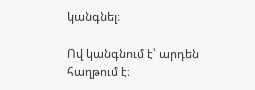կանգնել։

Ով կանգնում է՝ արդեն հաղթում է։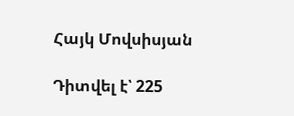Հայկ Մովսիսյան

Դիտվել է՝ 225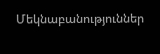Մեկնաբանություններ